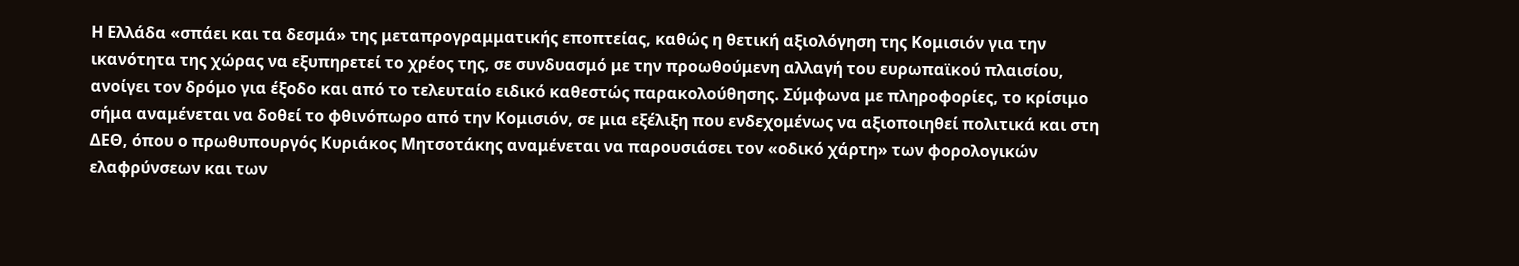Η Ελλάδα «σπάει και τα δεσμά» της μεταπρογραμματικής εποπτείας, καθώς η θετική αξιολόγηση της Κομισιόν για την ικανότητα της χώρας να εξυπηρετεί το χρέος της, σε συνδυασμό με την προωθούμενη αλλαγή του ευρωπαϊκού πλαισίου, ανοίγει τον δρόμο για έξοδο και από το τελευταίο ειδικό καθεστώς παρακολούθησης. Σύμφωνα με πληροφορίες, το κρίσιμο σήμα αναμένεται να δοθεί το φθινόπωρο από την Κομισιόν, σε μια εξέλιξη που ενδεχομένως να αξιοποιηθεί πολιτικά και στη ΔΕΘ, όπου ο πρωθυπουργός Κυριάκος Μητσοτάκης αναμένεται να παρουσιάσει τον «οδικό χάρτη» των φορολογικών ελαφρύνσεων και των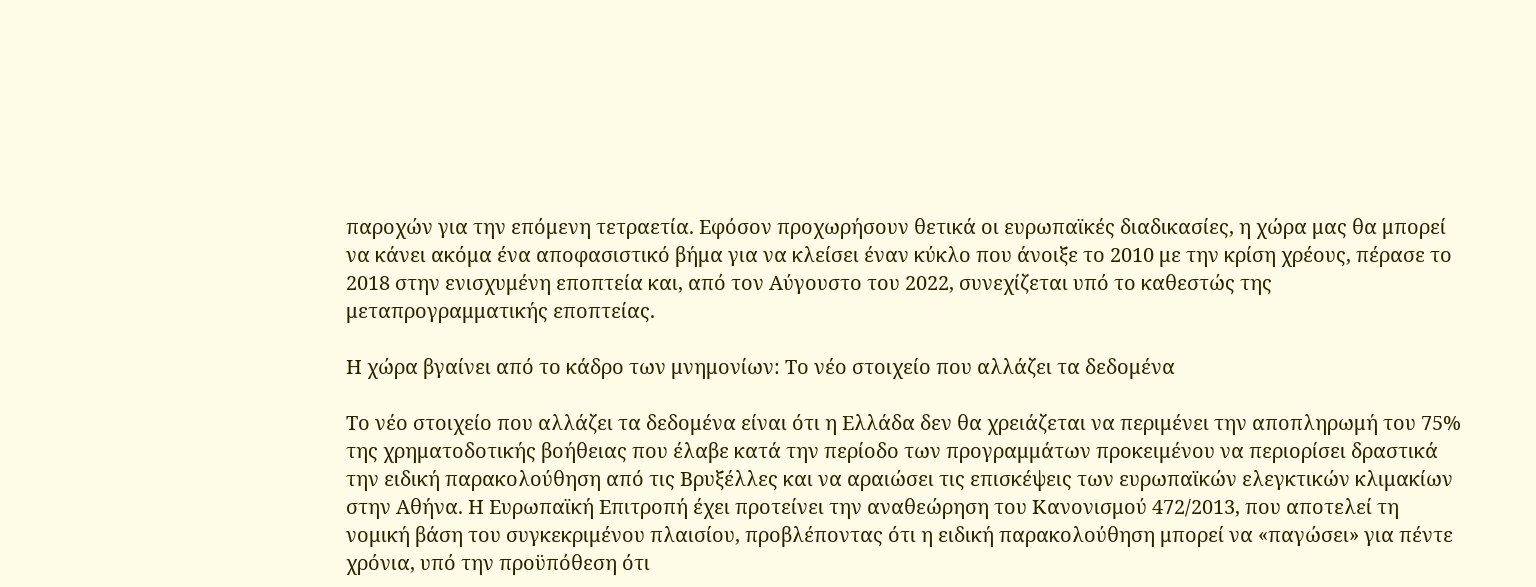παροχών για την επόμενη τετραετία. Εφόσον προχωρήσουν θετικά οι ευρωπαϊκές διαδικασίες, η χώρα μας θα μπορεί να κάνει ακόμα ένα αποφασιστικό βήμα για να κλείσει έναν κύκλο που άνοιξε το 2010 με την κρίση χρέους, πέρασε το 2018 στην ενισχυμένη εποπτεία και, από τον Αύγουστο του 2022, συνεχίζεται υπό το καθεστώς της μεταπρογραμματικής εποπτείας.

Η χώρα βγαίνει από το κάδρο των μνημονίων: Το νέο στοιχείο που αλλάζει τα δεδομένα

Το νέο στοιχείο που αλλάζει τα δεδομένα είναι ότι η Ελλάδα δεν θα χρειάζεται να περιμένει την αποπληρωμή του 75% της χρηματοδοτικής βοήθειας που έλαβε κατά την περίοδο των προγραμμάτων προκειμένου να περιορίσει δραστικά την ειδική παρακολούθηση από τις Βρυξέλλες και να αραιώσει τις επισκέψεις των ευρωπαϊκών ελεγκτικών κλιμακίων στην Αθήνα. Η Ευρωπαϊκή Επιτροπή έχει προτείνει την αναθεώρηση του Κανονισμού 472/2013, που αποτελεί τη νομική βάση του συγκεκριμένου πλαισίου, προβλέποντας ότι η ειδική παρακολούθηση μπορεί να «παγώσει» για πέντε χρόνια, υπό την προϋπόθεση ότι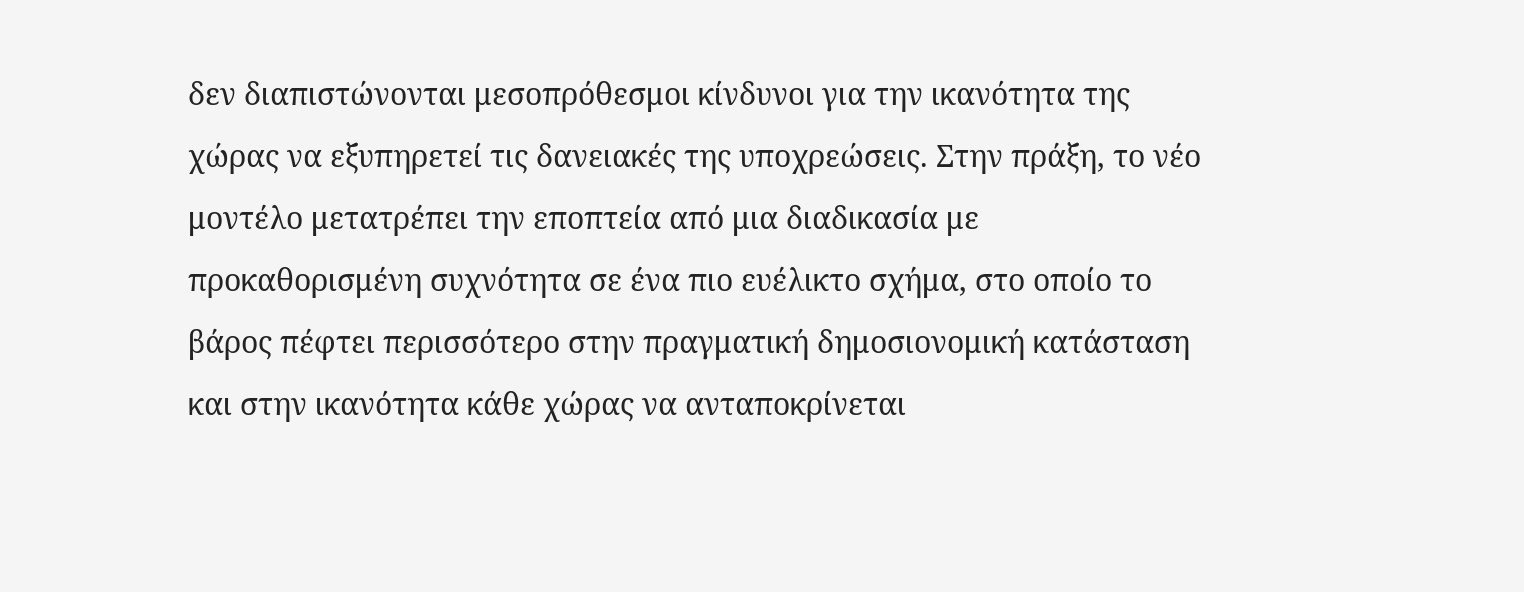δεν διαπιστώνονται μεσοπρόθεσμοι κίνδυνοι για την ικανότητα της χώρας να εξυπηρετεί τις δανειακές της υποχρεώσεις. Στην πράξη, το νέο μοντέλο μετατρέπει την εποπτεία από μια διαδικασία με προκαθορισμένη συχνότητα σε ένα πιο ευέλικτο σχήμα, στο οποίο το βάρος πέφτει περισσότερο στην πραγματική δημοσιονομική κατάσταση και στην ικανότητα κάθε χώρας να ανταποκρίνεται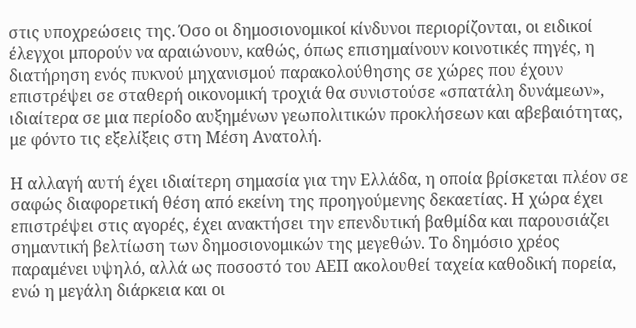στις υποχρεώσεις της. Όσο οι δημοσιονομικοί κίνδυνοι περιορίζονται, οι ειδικοί έλεγχοι μπορούν να αραιώνουν, καθώς, όπως επισημαίνουν κοινοτικές πηγές, η διατήρηση ενός πυκνού μηχανισμού παρακολούθησης σε χώρες που έχουν επιστρέψει σε σταθερή οικονομική τροχιά θα συνιστούσε «σπατάλη δυνάμεων», ιδιαίτερα σε μια περίοδο αυξημένων γεωπολιτικών προκλήσεων και αβεβαιότητας, με φόντο τις εξελίξεις στη Μέση Ανατολή.

Η αλλαγή αυτή έχει ιδιαίτερη σημασία για την Ελλάδα, η οποία βρίσκεται πλέον σε σαφώς διαφορετική θέση από εκείνη της προηγούμενης δεκαετίας. Η χώρα έχει επιστρέψει στις αγορές, έχει ανακτήσει την επενδυτική βαθμίδα και παρουσιάζει σημαντική βελτίωση των δημοσιονομικών της μεγεθών. Το δημόσιο χρέος παραμένει υψηλό, αλλά ως ποσοστό του ΑΕΠ ακολουθεί ταχεία καθοδική πορεία, ενώ η μεγάλη διάρκεια και οι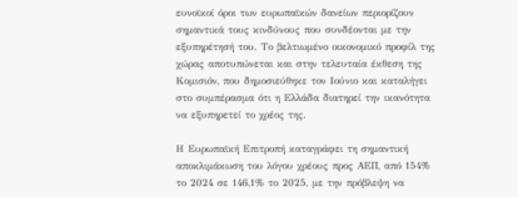ευνοϊκοί όροι των ευρωπαϊκών δανείων περιορίζουν σημαντικά τους κινδύνους που συνδέονται με την εξυπηρέτησή του. Το βελτιωμένο οικονομικό προφίλ της χώρας αποτυπώνεται και στην τελευταία έκθεση της Κομισιόν, που δημοσιεύθηκε τον Ιούνιο και καταλήγει στο συμπέρασμα ότι η Ελλάδα διατηρεί την ικανότητα να εξυπηρετεί το χρέος της.

Η Ευρωπαϊκή Επιτροπή καταγράφει τη σημαντική αποκλιμάκωση του λόγου χρέους προς ΑΕΠ, από 154% το 2024 σε 146,1% το 2025, με την πρόβλεψη να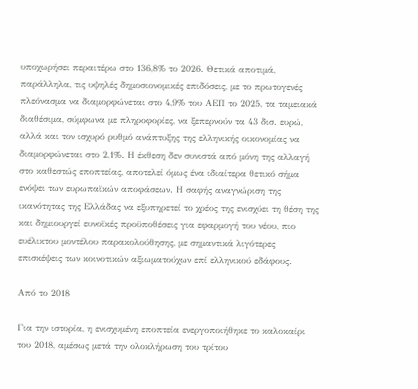υποχωρήσει περαιτέρω στο 136,8% το 2026. Θετικά αποτιμά, παράλληλα, τις υψηλές δημοσιονομικές επιδόσεις, με το πρωτογενές πλεόνασμα να διαμορφώνεται στο 4,9% του ΑΕΠ το 2025, τα ταμειακά διαθέσιμα, σύμφωνα με πληροφορίες, να ξεπερνούν τα 43 δισ. ευρώ, αλλά και τον ισχυρό ρυθμό ανάπτυξης της ελληνικής οικονομίας να διαμορφώνεται στο 2,1%. Η έκθεση δεν συνιστά από μόνη της αλλαγή στο καθεστώς εποπτείας, αποτελεί όμως ένα ιδιαίτερα θετικό σήμα ενόψει των ευρωπαϊκών αποφάσεων. Η σαφής αναγνώριση της ικανότητας της Ελλάδας να εξυπηρετεί το χρέος της ενισχύει τη θέση της και δημιουργεί ευνοϊκές προϋποθέσεις για εφαρμογή του νέου, πιο ευέλικτου μοντέλου παρακολούθησης, με σημαντικά λιγότερες επισκέψεις των κοινοτικών αξιωματούχων επί ελληνικού εδάφους.

Από το 2018

Για την ιστορία, η ενισχυμένη εποπτεία ενεργοποιήθηκε το καλοκαίρι του 2018, αμέσως μετά την ολοκλήρωση του τρίτου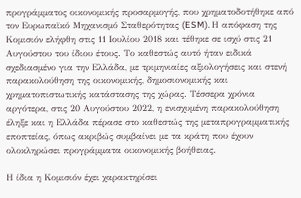προγράμματος οικονομικής προσαρμογής, που χρηματοδοτήθηκε από τον Ευρωπαϊκό Μηχανισμό Σταθερότητας (ESM). Η απόφαση της Κομισιόν ελήφθη στις 11 Ιουλίου 2018 και τέθηκε σε ισχύ στις 21 Αυγούστου του ίδιου έτους. Το καθεστώς αυτό ήταν ειδικά σχεδιασμένο για την Ελλάδα, με τριμηνιαίες αξιολογήσεις και στενή παρακολούθηση της οικονομικής, δημοσιονομικής και χρηματοπιστωτικής κατάστασης της χώρας. Τέσσερα χρόνια αργότερα, στις 20 Αυγούστου 2022, η ενισχυμένη παρακολούθηση έληξε και η Ελλάδα πέρασε στο καθεστώς της μεταπρογραμματικής εποπτείας, όπως ακριβώς συμβαίνει με τα κράτη που έχουν ολοκληρώσει προγράμματα οικονομικής βοήθειας.

Η ίδια η Κομισιόν έχει χαρακτηρίσει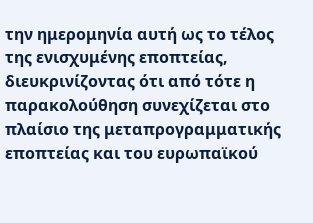την ημερομηνία αυτή ως το τέλος της ενισχυμένης εποπτείας, διευκρινίζοντας ότι από τότε η παρακολούθηση συνεχίζεται στο πλαίσιο της μεταπρογραμματικής εποπτείας και του ευρωπαϊκού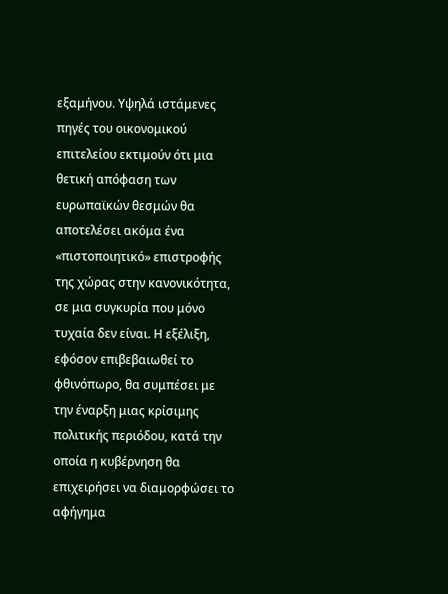εξαμήνου. Υψηλά ιστάμενες πηγές του οικονομικού επιτελείου εκτιμούν ότι μια θετική απόφαση των ευρωπαϊκών θεσμών θα αποτελέσει ακόμα ένα «πιστοποιητικό» επιστροφής της χώρας στην κανονικότητα, σε μια συγκυρία που μόνο τυχαία δεν είναι. Η εξέλιξη, εφόσον επιβεβαιωθεί το φθινόπωρο, θα συμπέσει με την έναρξη μιας κρίσιμης πολιτικής περιόδου, κατά την οποία η κυβέρνηση θα επιχειρήσει να διαμορφώσει το αφήγημα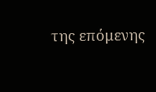της επόμενης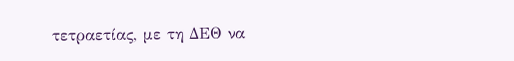τετραετίας, με τη ΔΕΘ να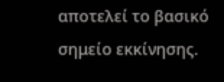αποτελεί το βασικό σημείο εκκίνησης.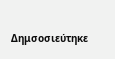Δημσοσιεύτηκε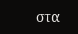στα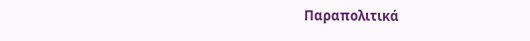Παραπολιτικά